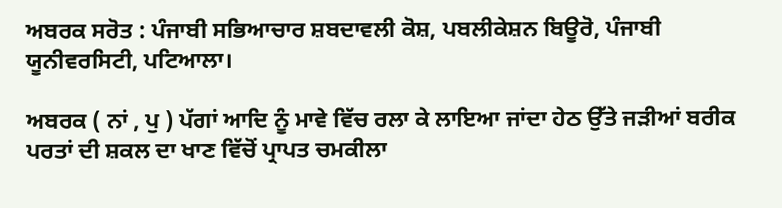ਅਬਰਕ ਸਰੋਤ : ਪੰਜਾਬੀ ਸਭਿਆਚਾਰ ਸ਼ਬਦਾਵਲੀ ਕੋਸ਼, ਪਬਲੀਕੇਸ਼ਨ ਬਿਊਰੋ, ਪੰਜਾਬੀ ਯੂਨੀਵਰਸਿਟੀ, ਪਟਿਆਲਾ।

ਅਬਰਕ ( ਨਾਂ , ਪੁ ) ਪੱਗਾਂ ਆਦਿ ਨੂੰ ਮਾਵੇ ਵਿੱਚ ਰਲਾ ਕੇ ਲਾਇਆ ਜਾਂਦਾ ਹੇਠ ਉੱਤੇ ਜੜੀਆਂ ਬਰੀਕ ਪਰਤਾਂ ਦੀ ਸ਼ਕਲ ਦਾ ਖਾਣ ਵਿੱਚੋਂ ਪ੍ਰਾਪਤ ਚਮਕੀਲਾ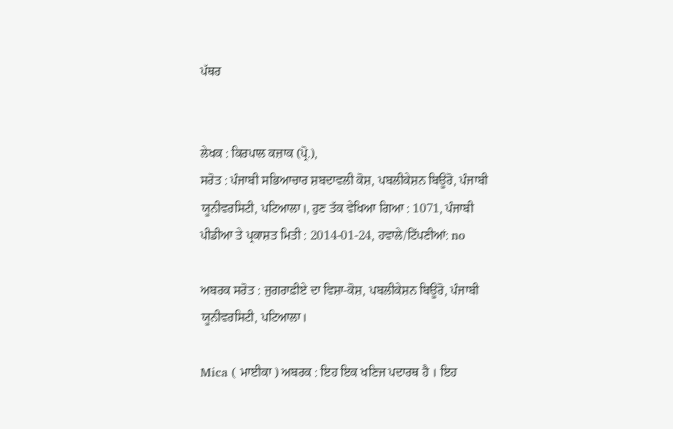ਪੱਥਰ


ਲੇਖਕ : ਕਿਰਪਾਲ ਕਜ਼ਾਕ (ਪ੍ਰੋ.),
ਸਰੋਤ : ਪੰਜਾਬੀ ਸਭਿਆਚਾਰ ਸ਼ਬਦਾਵਲੀ ਕੋਸ਼, ਪਬਲੀਕੇਸ਼ਨ ਬਿਊਰੋ, ਪੰਜਾਬੀ ਯੂਨੀਵਰਸਿਟੀ, ਪਟਿਆਲਾ।, ਹੁਣ ਤੱਕ ਵੇਖਿਆ ਗਿਆ : 1071, ਪੰਜਾਬੀ ਪੀਡੀਆ ਤੇ ਪ੍ਰਕਾਸ਼ਤ ਮਿਤੀ : 2014-01-24, ਹਵਾਲੇ/ਟਿੱਪਣੀਆਂ: no

ਅਬਰਕ ਸਰੋਤ : ਜੁਗਰਾਫ਼ੀਏ ਦਾ ਵਿਸ਼ਾ-ਕੋਸ਼, ਪਬਲੀਕੇਸ਼ਨ ਬਿਊਰੋ, ਪੰਜਾਬੀ ਯੂਨੀਵਰਸਿਟੀ, ਪਟਿਆਲਾ।

Mica ( ਮਾਈਕਾ ) ਅਬਰਕ : ਇਹ ਇਕ ਖਣਿਜ ਪਦਾਰਥ ਹੈ । ਇਹ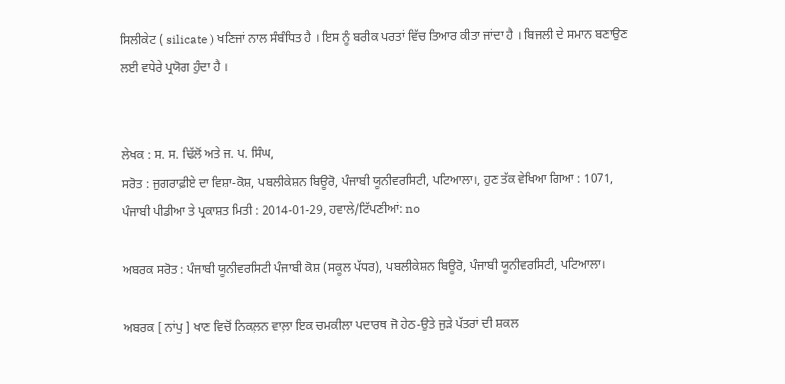ਸਿਲੀਕੇਟ ( silicate ) ਖਣਿਜਾਂ ਨਾਲ ਸੰਬੰਧਿਤ ਹੈ । ਇਸ ਨੂੰ ਬਰੀਕ ਪਰਤਾਂ ਵਿੱਚ ਤਿਆਰ ਕੀਤਾ ਜਾਂਦਾ ਹੈ । ਬਿਜਲੀ ਦੇ ਸਮਾਨ ਬਣਾਉਣ ਲਈ ਵਧੇਰੇ ਪ੍ਰਯੋਗ ਹੁੰਦਾ ਹੈ ।


ਲੇਖਕ : ਸ. ਸ. ਢਿੱਲੋਂ ਅਤੇ ਜ. ਪ. ਸਿੰਘ,
ਸਰੋਤ : ਜੁਗਰਾਫ਼ੀਏ ਦਾ ਵਿਸ਼ਾ-ਕੋਸ਼, ਪਬਲੀਕੇਸ਼ਨ ਬਿਊਰੋ, ਪੰਜਾਬੀ ਯੂਨੀਵਰਸਿਟੀ, ਪਟਿਆਲਾ।, ਹੁਣ ਤੱਕ ਵੇਖਿਆ ਗਿਆ : 1071, ਪੰਜਾਬੀ ਪੀਡੀਆ ਤੇ ਪ੍ਰਕਾਸ਼ਤ ਮਿਤੀ : 2014-01-29, ਹਵਾਲੇ/ਟਿੱਪਣੀਆਂ: no

ਅਬਰਕ ਸਰੋਤ : ਪੰਜਾਬੀ ਯੂਨੀਵਰਸਿਟੀ ਪੰਜਾਬੀ ਕੋਸ਼ (ਸਕੂਲ ਪੱਧਰ), ਪਬਲੀਕੇਸ਼ਨ ਬਿਊਰੋ, ਪੰਜਾਬੀ ਯੂਨੀਵਰਸਿਟੀ, ਪਟਿਆਲਾ।

ਅਬਰਕ [ ਨਾਂਪੁ ] ਖਾਣ ਵਿਚੋਂ ਨਿਕਲ਼ਨ ਵਾਲ਼ਾ ਇਕ ਚਮਕੀਲਾ ਪਦਾਰਥ ਜੋ ਹੇਠ-ਉਤੇ ਜੁੜੇ ਪੱਤਰਾਂ ਦੀ ਸ਼ਕਲ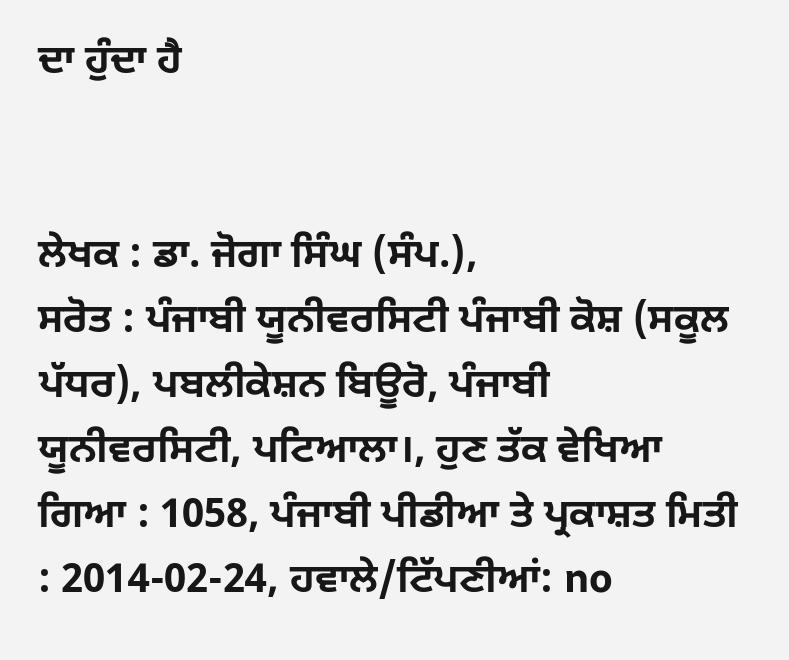ਦਾ ਹੁੰਦਾ ਹੈ


ਲੇਖਕ : ਡਾ. ਜੋਗਾ ਸਿੰਘ (ਸੰਪ.),
ਸਰੋਤ : ਪੰਜਾਬੀ ਯੂਨੀਵਰਸਿਟੀ ਪੰਜਾਬੀ ਕੋਸ਼ (ਸਕੂਲ ਪੱਧਰ), ਪਬਲੀਕੇਸ਼ਨ ਬਿਊਰੋ, ਪੰਜਾਬੀ ਯੂਨੀਵਰਸਿਟੀ, ਪਟਿਆਲਾ।, ਹੁਣ ਤੱਕ ਵੇਖਿਆ ਗਿਆ : 1058, ਪੰਜਾਬੀ ਪੀਡੀਆ ਤੇ ਪ੍ਰਕਾਸ਼ਤ ਮਿਤੀ : 2014-02-24, ਹਵਾਲੇ/ਟਿੱਪਣੀਆਂ: no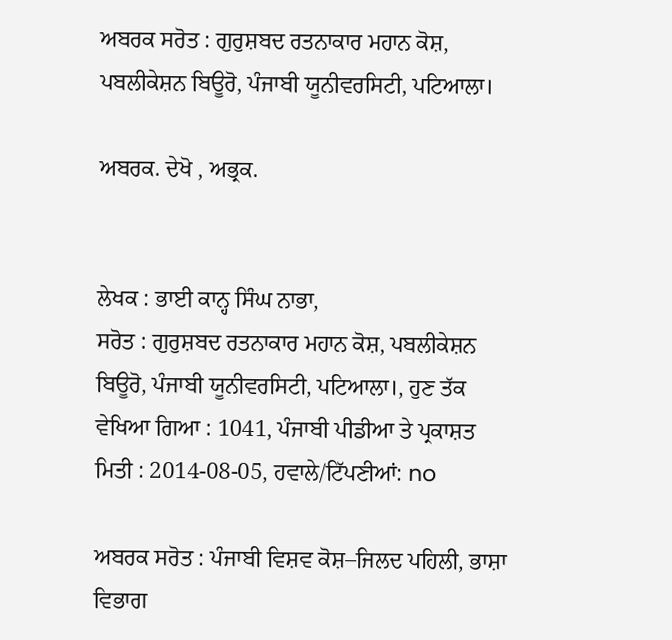ਅਬਰਕ ਸਰੋਤ : ਗੁਰੁਸ਼ਬਦ ਰਤਨਾਕਾਰ ਮਹਾਨ ਕੋਸ਼, ਪਬਲੀਕੇਸ਼ਨ ਬਿਊਰੋ, ਪੰਜਾਬੀ ਯੂਨੀਵਰਸਿਟੀ, ਪਟਿਆਲਾ।

ਅਬਰਕ. ਦੇਖੋ , ਅਭ੍ਰਕ.


ਲੇਖਕ : ਭਾਈ ਕਾਨ੍ਹ ਸਿੰਘ ਨਾਭਾ,
ਸਰੋਤ : ਗੁਰੁਸ਼ਬਦ ਰਤਨਾਕਾਰ ਮਹਾਨ ਕੋਸ਼, ਪਬਲੀਕੇਸ਼ਨ ਬਿਊਰੋ, ਪੰਜਾਬੀ ਯੂਨੀਵਰਸਿਟੀ, ਪਟਿਆਲਾ।, ਹੁਣ ਤੱਕ ਵੇਖਿਆ ਗਿਆ : 1041, ਪੰਜਾਬੀ ਪੀਡੀਆ ਤੇ ਪ੍ਰਕਾਸ਼ਤ ਮਿਤੀ : 2014-08-05, ਹਵਾਲੇ/ਟਿੱਪਣੀਆਂ: no

ਅਬਰਕ ਸਰੋਤ : ਪੰਜਾਬੀ ਵਿਸ਼ਵ ਕੋਸ਼–ਜਿਲਦ ਪਹਿਲੀ, ਭਾਸ਼ਾ ਵਿਭਾਗ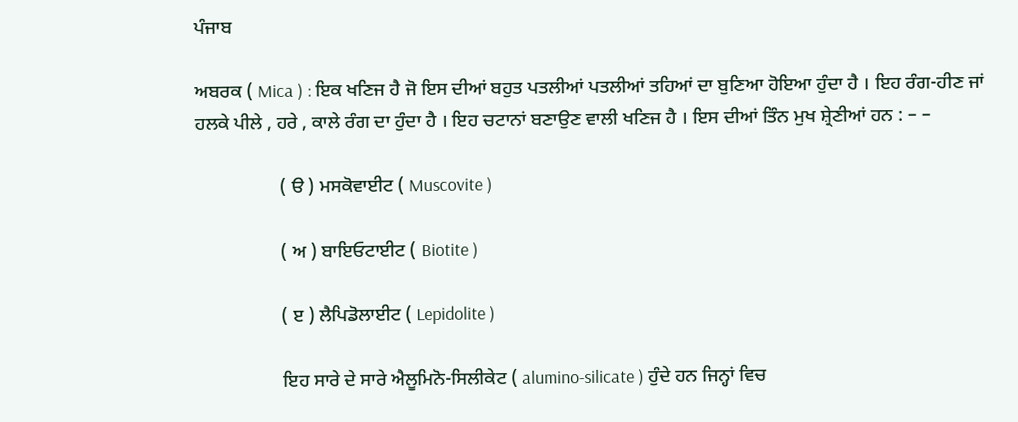ਪੰਜਾਬ

ਅਬਰਕ ( Mica ) : ਇਕ ਖਣਿਜ ਹੈ ਜੋ ਇਸ ਦੀਆਂ ਬਹੁਤ ਪਤਲੀਆਂ ਪਤਲੀਆਂ ਤਹਿਆਂ ਦਾ ਬੁਣਿਆ ਹੋਇਆ ਹੁੰਦਾ ਹੈ । ਇਹ ਰੰਗ-ਹੀਣ ਜਾਂ ਹਲਕੇ ਪੀਲੇ , ਹਰੇ , ਕਾਲੇ ਰੰਗ ਦਾ ਹੁੰਦਾ ਹੈ । ਇਹ ਚਟਾਨਾਂ ਬਣਾਉਣ ਵਾਲੀ ਖਣਿਜ ਹੈ । ਇਸ ਦੀਆਂ ਤਿੰਨ ਮੁਖ ਸ਼੍ਰੇਣੀਆਂ ਹਨ : – –

                  ( ੳ ) ਮਸਕੋਵਾਈਟ ( Muscovite )

                  ( ਅ ) ਬਾਇਓਟਾਈਟ ( Biotite )

                  ( ੲ ) ਲੈਪਿਡੋਲਾਈਟ ( Lepidolite )

                  ਇਹ ਸਾਰੇ ਦੇ ਸਾਰੇ ਐਲੂਮਿਨੋ-ਸਿਲੀਕੇਟ ( alumino-silicate ) ਹੁੰਦੇ ਹਨ ਜਿਨ੍ਹਾਂ ਵਿਚ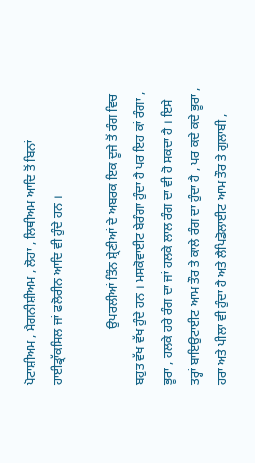ਪੋਟਾਸ਼ੀਅਮ , ਮੈਗਨੀਸ਼ੀਅਮ , ਲੋਹਾ , ਲਿਥੀਅਮ ਆਦਿ ਤੋਂ ਬਿਨਾਂ ਹਾਈਡ੍ਰਾੱਕਸਿਲ ਜਾਂ ਫਲੋਰੀਨ ਆਦਿ ਵੀ ਹੁੰਦੇ ਹਨ ।

                  ਉਪਰਲੀਆਂ ਤਿੰਨ ਸ਼੍ਰੇਣੀਆਂ ਦੇ ਅਬਰਕ ਇਕ ਦੂਜੇ ਤੋਂ ਰੰਗ ਵਿਚ ਬਹੁਤ ਵੱਖ ਵੱਖ ਹੁੰਦੇ ਹਨ । ਮਸਕੋਵਾਈਟ ਬੇਰੰਗਾ ਹੁੰਦਾ ਹੈ ਪਰ ਇਹ ਕਾਂ ਰੰਗਾ , ਭੂਰਾ , ਹਲਕੇ ਹਰੇ ਰੰਗ ਦਾ ਜਾਂ ਹਲਕੇ ਲਾਲ ਰੰਗ ਦਾ ਵੀ ਹੋ ਸਕਦਾ ਹੈ । ਇਸੇ ਤਰ੍ਹਾਂ ਬਾਇਉਟਾਈਟ ਆਮ ਤੌਰ ਤੇ ਕਾਲੇ ਰੰਗ ਦਾ ਹੁੰਦਾ ਹੈ , ਪਰ ਕਦੇ ਕਦੇ ਭੂਰਾ , ਹਰਾ ਅਤੇ ਪੀਲਾ ਵੀ ਹੁੰਦਾ ਹੈ ਅਤੇ ਲੈਪਿਡੋਲਾਈਟ ਆਮ ਤੌਰ ਤੇ ਗੁਲਾਬੀ ,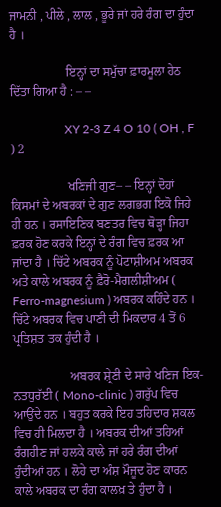ਜਾਮਨੀ , ਪੀਲੇ , ਲਾਲ , ਭੂਰੇ ਜਾਂ ਹਰੇ ਰੰਗ ਦਾ ਹੁੰਦਾ ਹੈ ।

                  ਇਨ੍ਹਾਂ ਦਾ ਸਮੁੱਚਾ ਫ਼ਾਰਮੂਲਾ ਹੇਠ ਦਿੱਤਾ ਗਿਆ ਹੈ : – –

                  XY 2-3 Z 4 O 10 ( OH , F ) 2

                  ਖਣਿਜੀ ਗੁਣ– – ਇਨ੍ਹਾਂ ਦੋਹਾਂ ਕਿਸਮਾਂ ਦੇ ਅਬਰਕਾਂ ਦੇ ਗੁਣ ਲਗਭਗ ਇਕੋ ਜਿਹੇ ਹੀ ਹਨ । ਰਸਾਇਣਿਕ ਬਣਤਰ ਵਿਚ ਥੋੜ੍ਹਾ ਜਿਹਾ ਫ਼ਰਕ ਹੋਣ ਕਰਕੇ ਇਨ੍ਹਾਂ ਦੇ ਰੰਗ ਵਿਚ ਫ਼ਰਕ ਆ ਜਾਂਦਾ ਹੈ । ਚਿੱਟੇ ਅਬਰਕ ਨੂੰ ਪੋਟਾਸ਼ੀਅਮ ਅਬਰਕ ਅਤੇ ਕਾਲੇ ਅਬਰਕ ਨੂੰ ਫ਼ੈਰੋ-ਮੈਗਲੀਸ਼ੀਅਮ ( Ferro-magnesium ) ਅਬਰਕ ਕਹਿੰਦੇ ਹਨ । ਚਿੱਟੇ ਅਬਰਕ ਵਿਚ ਪਾਣੀ ਦੀ ਮਿਕਦਾਰ 4 ਤੋਂ 6 ਪ੍ਰਤਿਸ਼ਤ ਤਕ ਹੁੰਦੀ ਹੈ ।

                  ਅਬਰਕ ਸ਼੍ਰੇਣੀ ਦੇ ਸਾਰੇ ਖਣਿਜ ਇਕ-ਨਤਧੁਰੱਈ ( Mono-clinic ) ਗਰੁੱਪ ਵਿਚ ਆਉਂਦੇ ਹਨ । ਬਹੁਤ ਕਰਕੇ ਇਹ ਤਹਿਦਾਰ ਸ਼ਕਲ ਵਿਚ ਹੀ ਮਿਲਦਾ ਹੈ । ਅਬਰਕ ਦੀਆਂ ਤਹਿਆਂ ਰੰਗਹੀਣ ਜਾਂ ਹਲਕੇ ਕਾਲੇ ਜਾਂ ਹਰੇ ਰੰਗ ਦੀਆਂ ਹੁੰਦੀਆਂ ਹਨ । ਲੋਹੇ ਦਾ ਅੰਸ਼ ਮੌਜੂਦ ਹੋਣ ਕਾਰਨ ਕਾਲੇ ਅਬਰਕ ਦਾ ਰੰਗ ਕਾਲਖ਼ ਤੇ ਹੁੰਦਾ ਹੈ ।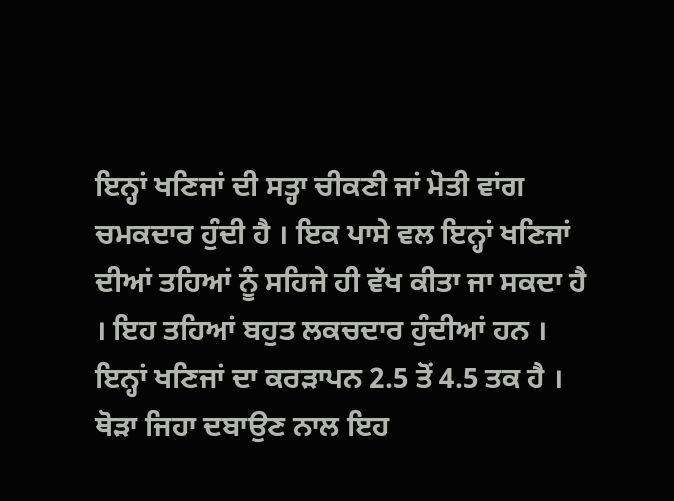ਇਨ੍ਹਾਂ ਖਣਿਜਾਂ ਦੀ ਸਤ੍ਹਾ ਚੀਕਣੀ ਜਾਂ ਮੋਤੀ ਵਾਂਗ ਚਮਕਦਾਰ ਹੁੰਦੀ ਹੈ । ਇਕ ਪਾਸੇ ਵਲ ਇਨ੍ਹਾਂ ਖਣਿਜਾਂ ਦੀਆਂ ਤਹਿਆਂ ਨੂੰ ਸਹਿਜੇ ਹੀ ਵੱਖ ਕੀਤਾ ਜਾ ਸਕਦਾ ਹੈ । ਇਹ ਤਹਿਆਂ ਬਹੁਤ ਲਕਚਦਾਰ ਹੁੰਦੀਆਂ ਹਨ । ਇਨ੍ਹਾਂ ਖਣਿਜਾਂ ਦਾ ਕਰੜਾਪਨ 2.5 ਤੋਂ 4.5 ਤਕ ਹੈ । ਥੋੜਾ ਜਿਹਾ ਦਬਾਉਣ ਨਾਲ ਇਹ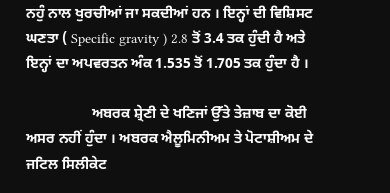ਨਹੁੰ ਨਾਲ ਖੁਰਚੀਆਂ ਜਾ ਸਕਦੀਆਂ ਹਨ । ਇਨ੍ਹਾਂ ਦੀ ਵਿਸ਼ਿਸਟ ਘਣਤਾ ( Specific gravity ) 2.8 ਤੋਂ 3.4 ਤਕ ਹੁੰਦੀ ਹੈ ਅਤੇ ਇਨ੍ਹਾਂ ਦਾ ਅਪਵਰਤਨ ਅੰਕ 1.535 ਤੋਂ 1.705 ਤਕ ਹੁੰਦਾ ਹੈ ।

                  ਅਬਰਕ ਸ਼੍ਰੇਣੀ ਦੇ ਖਣਿਜਾਂ ਉੱਤੇ ਤੇਜ਼ਾਬ ਦਾ ਕੋਈ ਅਸਰ ਨਹੀਂ ਹੁੰਦਾ । ਅਬਰਕ ਐਲੂਮਿਨੀਅਮ ਤੇ ਪੋਟਾਸ਼ੀਅਮ ਦੇ ਜਟਿਲ ਸਿਲੀਕੇਟ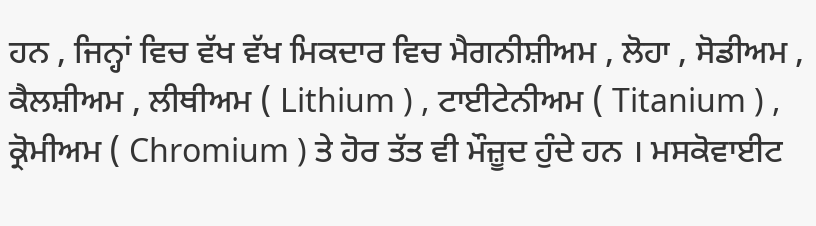ਹਨ , ਜਿਨ੍ਹਾਂ ਵਿਚ ਵੱਖ ਵੱਖ ਮਿਕਦਾਰ ਵਿਚ ਮੈਗਨੀਸ਼ੀਅਮ , ਲੋਹਾ , ਸੋਡੀਅਮ , ਕੈਲਸ਼ੀਅਮ , ਲੀਥੀਅਮ ( Lithium ) , ਟਾਈਟੇਨੀਅਮ ( Titanium ) , ਕ੍ਰੋਮੀਅਮ ( Chromium ) ਤੇ ਹੋਰ ਤੱਤ ਵੀ ਮੌਜ਼ੂਦ ਹੁੰਦੇ ਹਨ । ਮਸਕੋਵਾਈਟ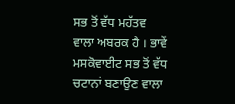ਸਭ ਤੋਂ ਵੱਧ ਮਹੱਤਵ ਵਾਲਾ ਅਬਰਕ ਹੈ । ਭਾਵੇਂ ਮਸਕੋਵਾਈਟ ਸਭ ਤੋਂ ਵੱਧ ਚਟਾਨਾਂ ਬਣਾਉਣ ਵਾਲਾ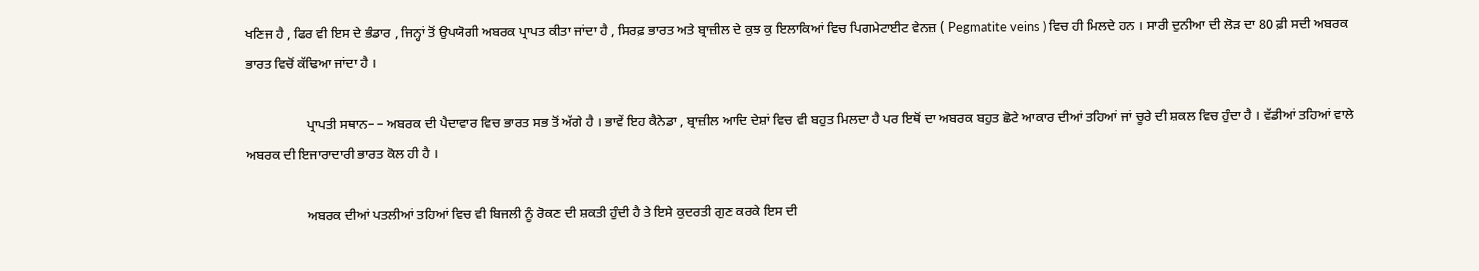ਖਣਿਜ ਹੈ , ਫਿਰ ਵੀ ਇਸ ਦੇ ਭੰਡਾਰ , ਜਿਨ੍ਹਾਂ ਤੋਂ ਉਪਯੋਗੀ ਅਬਰਕ ਪ੍ਰਾਪਤ ਕੀਤਾ ਜਾਂਦਾ ਹੈ , ਸਿਰਫ਼ ਭਾਰਤ ਅਤੇ ਬ੍ਰਾਜ਼ੀਲ ਦੇ ਕੁਝ ਕੁ ਇਲਾਕਿਆਂ ਵਿਚ ਪਿਗਮੇਟਾਈਟ ਵੇਨਜ਼ ( Pegmatite veins ) ਵਿਚ ਹੀ ਮਿਲਦੇ ਹਨ । ਸਾਰੀ ਦੁਨੀਆ ਦੀ ਲੋੜ ਦਾ 80 ਫ਼ੀ ਸਦੀ ਅਬਰਕ ਭਾਰਤ ਵਿਚੋਂ ਕੱਢਿਆ ਜਾਂਦਾ ਹੈ ।

                  ਪ੍ਰਾਪਤੀ ਸਥਾਨ– – ਅਬਰਕ ਦੀ ਪੈਦਾਵਾਰ ਵਿਚ ਭਾਰਤ ਸਭ ਤੋਂ ਅੱਗੇ ਹੈ । ਭਾਵੇਂ ਇਹ ਕੈਨੇਡਾ , ਬ੍ਰਾਜ਼ੀਲ ਆਦਿ ਦੇਸ਼ਾਂ ਵਿਚ ਵੀ ਬਹੁਤ ਮਿਲਦਾ ਹੈ ਪਰ ਇਥੋਂ ਦਾ ਅਬਰਕ ਬਹੁਤ ਛੋਟੇ ਆਕਾਰ ਦੀਆਂ ਤਹਿਆਂ ਜਾਂ ਚੂਰੇ ਦੀ ਸ਼ਕਲ ਵਿਚ ਹੁੰਦਾ ਹੈ । ਵੱਡੀਆਂ ਤਹਿਆਂ ਵਾਲੇ ਅਬਰਕ ਦੀ ਇਜਾਰਾਦਾਰੀ ਭਾਰਤ ਕੋਲ ਹੀ ਹੈ ।

                  ਅਬਰਕ ਦੀਆਂ ਪਤਲੀਆਂ ਤਹਿਆਂ ਵਿਚ ਵੀ ਬਿਜਲੀ ਨੂੰ ਰੋਕਣ ਦੀ ਸ਼ਕਤੀ ਹੁੰਦੀ ਹੈ ਤੇ ਇਸੇ ਕੁਦਰਤੀ ਗੁਣ ਕਰਕੇ ਇਸ ਦੀ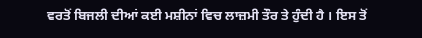ਵਰਤੋਂ ਬਿਜਲੀ ਦੀਆਂ ਕਈ ਮਸ਼ੀਨਾਂ ਵਿਚ ਲਾਜ਼ਮੀ ਤੌਰ ਤੇ ਹੁੰਦੀ ਹੈ । ਇਸ ਤੋਂ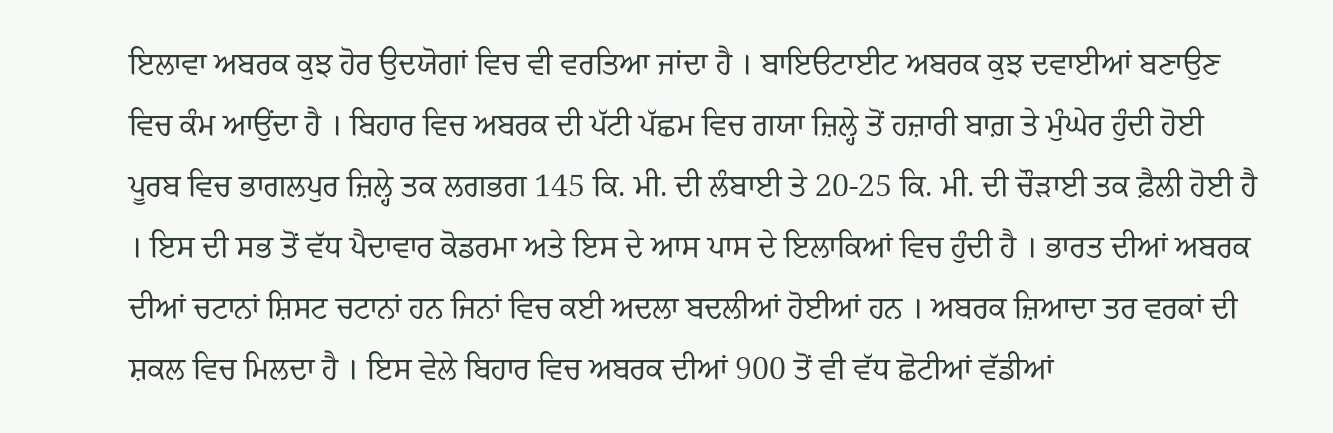ਇਲਾਵਾ ਅਬਰਕ ਕੁਝ ਹੋਰ ਉਦਯੋਗਾਂ ਵਿਚ ਵੀ ਵਰਤਿਆ ਜਾਂਦਾ ਹੈ । ਬਾਇੳਟਾਈਟ ਅਬਰਕ ਕੁਝ ਦਵਾਈਆਂ ਬਣਾਉਣ ਵਿਚ ਕੰਮ ਆਉਂਦਾ ਹੈ । ਬਿਹਾਰ ਵਿਚ ਅਬਰਕ ਦੀ ਪੱਟੀ ਪੱਛਮ ਵਿਚ ਗਯਾ ਜ਼ਿਲ੍ਹੇ ਤੋਂ ਹਜ਼ਾਰੀ ਬਾਗ਼ ਤੇ ਮੁੰਘੇਰ ਹੁੰਦੀ ਹੋਈ ਪੂਰਬ ਵਿਚ ਭਾਗਲਪੁਰ ਜ਼ਿਲ੍ਹੇ ਤਕ ਲਗਭਗ 145 ਕਿ. ਮੀ. ਦੀ ਲੰਬਾਈ ਤੇ 20-25 ਕਿ. ਮੀ. ਦੀ ਚੌੜਾਈ ਤਕ ਫ਼ੈਲੀ ਹੋਈ ਹੈ । ਇਸ ਦੀ ਸਭ ਤੋਂ ਵੱਧ ਪੈਦਾਵਾਰ ਕੋਡਰਮਾ ਅਤੇ ਇਸ ਦੇ ਆਸ ਪਾਸ ਦੇ ਇਲਾਕਿਆਂ ਵਿਚ ਹੁੰਦੀ ਹੈ । ਭਾਰਤ ਦੀਆਂ ਅਬਰਕ ਦੀਆਂ ਚਟਾਨਾਂ ਸ਼ਿਸਟ ਚਟਾਨਾਂ ਹਨ ਜਿਨਾਂ ਵਿਚ ਕਈ ਅਦਲਾ ਬਦਲੀਆਂ ਹੋਈਆਂ ਹਨ । ਅਬਰਕ ਜ਼ਿਆਦਾ ਤਰ ਵਰਕਾਂ ਦੀ ਸ਼ਕਲ ਵਿਚ ਮਿਲਦਾ ਹੈ । ਇਸ ਵੇਲੇ ਬਿਹਾਰ ਵਿਚ ਅਬਰਕ ਦੀਆਂ 900 ਤੋਂ ਵੀ ਵੱਧ ਛੋਟੀਆਂ ਵੱਡੀਆਂ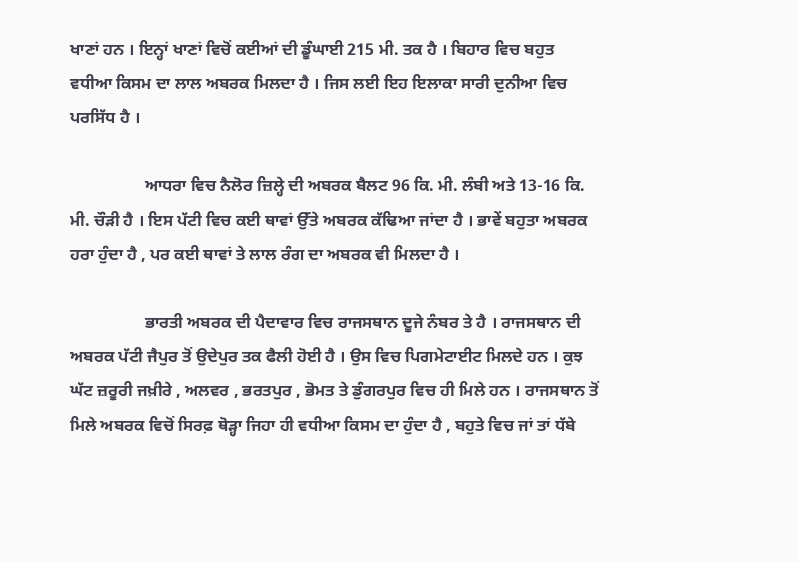ਖਾਣਾਂ ਹਨ । ਇਨ੍ਹਾਂ ਖਾਣਾਂ ਵਿਚੋਂ ਕਈਆਂ ਦੀ ਡੂੰਘਾਈ 215 ਮੀ. ਤਕ ਹੈ । ਬਿਹਾਰ ਵਿਚ ਬਹੁਤ ਵਧੀਆ ਕਿਸਮ ਦਾ ਲਾਲ ਅਬਰਕ ਮਿਲਦਾ ਹੈ । ਜਿਸ ਲਈ ਇਹ ਇਲਾਕਾ ਸਾਰੀ ਦੁਨੀਆ ਵਿਚ ਪਰਸਿੱਧ ਹੈ ।

                  ਆਧਰਾ ਵਿਚ ਨੈਲੋਰ ਜ਼ਿਲ੍ਹੇ ਦੀ ਅਬਰਕ ਬੈਲਟ 96 ਕਿ. ਮੀ. ਲੰਬੀ ਅਤੇ 13-16 ਕਿ. ਮੀ. ਚੌੜੀ ਹੈ । ਇਸ ਪੱਟੀ ਵਿਚ ਕਈ ਥਾਵਾਂ ਉੱਤੇ ਅਬਰਕ ਕੱਢਿਆ ਜਾਂਦਾ ਹੈ । ਭਾਵੇਂ ਬਹੁਤਾ ਅਬਰਕ ਹਰਾ ਹੁੰਦਾ ਹੈ , ਪਰ ਕਈ ਥਾਵਾਂ ਤੇ ਲਾਲ ਰੰਗ ਦਾ ਅਬਰਕ ਵੀ ਮਿਲਦਾ ਹੈ ।

                  ਭਾਰਤੀ ਅਬਰਕ ਦੀ ਪੈਦਾਵਾਰ ਵਿਚ ਰਾਜਸਥਾਨ ਦੂਜੇ ਨੰਬਰ ਤੇ ਹੈ । ਰਾਜਸਥਾਨ ਦੀ ਅਬਰਕ ਪੱਟੀ ਜੈਪੁਰ ਤੋਂ ਉਦੇਪੁਰ ਤਕ ਫੈਲੀ ਹੋਈ ਹੈ । ਉਸ ਵਿਚ ਪਿਗਮੇਟਾਈਟ ਮਿਲਦੇ ਹਨ । ਕੁਝ ਘੱਟ ਜ਼ਰੂਰੀ ਜਖ਼ੀਰੇ , ਅਲਵਰ , ਭਰਤਪੁਰ , ਭੋਮਤ ਤੇ ਡੁੰਗਰਪੁਰ ਵਿਚ ਹੀ ਮਿਲੇ ਹਨ । ਰਾਜਸਥਾਨ ਤੋਂ ਮਿਲੇ ਅਬਰਕ ਵਿਚੋਂ ਸਿਰਫ਼ ਥੋੜ੍ਹਾ ਜਿਹਾ ਹੀ ਵਧੀਆ ਕਿਸਮ ਦਾ ਹੁੰਦਾ ਹੈ , ਬਹੁਤੇ ਵਿਚ ਜਾਂ ਤਾਂ ਧੱਬੇ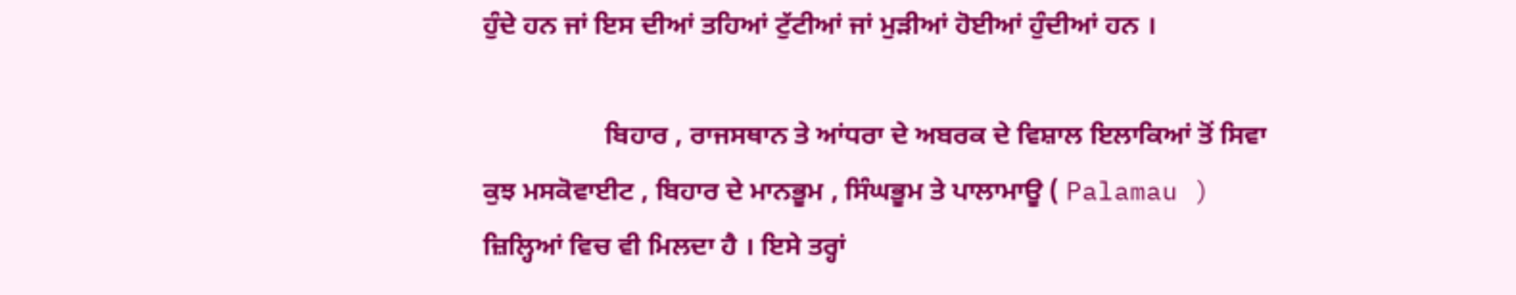ਹੁੰਦੇ ਹਨ ਜਾਂ ਇਸ ਦੀਆਂ ਤਹਿਆਂ ਟੁੱਟੀਆਂ ਜਾਂ ਮੁੜੀਆਂ ਹੋਈਆਂ ਹੁੰਦੀਆਂ ਹਨ ।

                  ਬਿਹਾਰ , ਰਾਜਸਥਾਨ ਤੇ ਆਂਧਰਾ ਦੇ ਅਬਰਕ ਦੇ ਵਿਸ਼ਾਲ ਇਲਾਕਿਆਂ ਤੋਂ ਸਿਵਾ ਕੁਝ ਮਸਕੋਵਾਈਟ , ਬਿਹਾਰ ਦੇ ਮਾਨਭੂਮ , ਸਿੰਘਭੂਮ ਤੇ ਪਾਲਾਮਾਊ ( Palamau ) ਜ਼ਿਲ੍ਹਿਆਂ ਵਿਚ ਵੀ ਮਿਲਦਾ ਹੈ । ਇਸੇ ਤਰ੍ਹਾਂ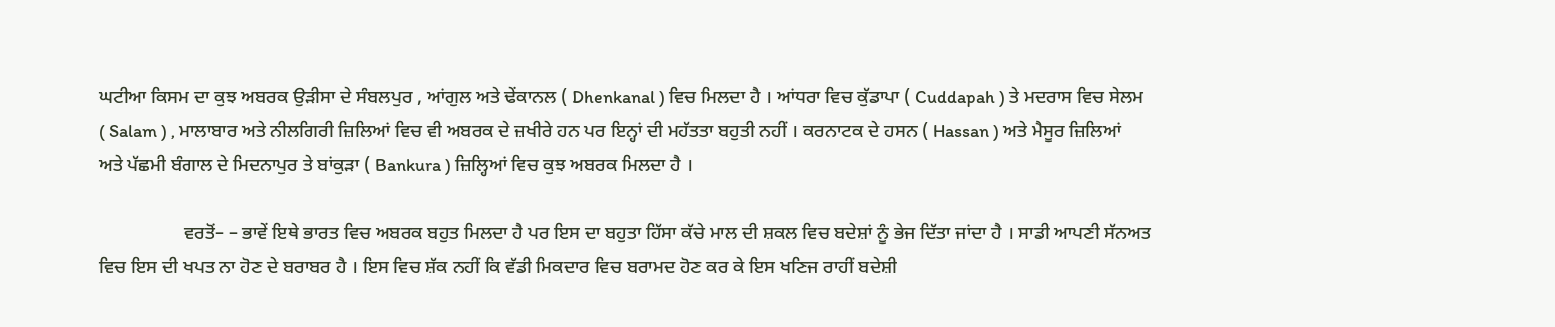ਘਟੀਆ ਕਿਸਮ ਦਾ ਕੁਝ ਅਬਰਕ ਉੜੀਸਾ ਦੇ ਸੰਬਲਪੁਰ , ਆਂਗੁਲ ਅਤੇ ਢੇਂਕਾਨਲ ( Dhenkanal ) ਵਿਚ ਮਿਲਦਾ ਹੈ । ਆਂਧਰਾ ਵਿਚ ਕੁੱਡਾਪਾ ( Cuddapah ) ਤੇ ਮਦਰਾਸ ਵਿਚ ਸੇਲਮ ( Salam ) , ਮਾਲਾਬਾਰ ਅਤੇ ਨੀਲਗਿਰੀ ਜ਼ਿਲਿਆਂ ਵਿਚ ਵੀ ਅਬਰਕ ਦੇ ਜ਼ਖੀਰੇ ਹਨ ਪਰ ਇਨ੍ਹਾਂ ਦੀ ਮਹੱਤਤਾ ਬਹੁਤੀ ਨਹੀਂ । ਕਰਨਾਟਕ ਦੇ ਹਸਨ ( Hassan ) ਅਤੇ ਮੈਸੂਰ ਜ਼ਿਲਿਆਂ ਅਤੇ ਪੱਛਮੀ ਬੰਗਾਲ ਦੇ ਮਿਦਨਾਪੁਰ ਤੇ ਬਾਂਕੁੜਾ ( Bankura ) ਜ਼ਿਲ੍ਹਿਆਂ ਵਿਚ ਕੁਝ ਅਬਰਕ ਮਿਲਦਾ ਹੈ ।

                  ਵਰਤੋਂ– – ਭਾਵੇਂ ਇਥੇ ਭਾਰਤ ਵਿਚ ਅਬਰਕ ਬਹੁਤ ਮਿਲਦਾ ਹੈ ਪਰ ਇਸ ਦਾ ਬਹੁਤਾ ਹਿੱਸਾ ਕੱਚੇ ਮਾਲ ਦੀ ਸ਼ਕਲ ਵਿਚ ਬਦੇਸ਼ਾਂ ਨੂੰ ਭੇਜ ਦਿੱਤਾ ਜਾਂਦਾ ਹੈ । ਸਾਡੀ ਆਪਣੀ ਸੱਨਅਤ ਵਿਚ ਇਸ ਦੀ ਖਪਤ ਨਾ ਹੋਣ ਦੇ ਬਰਾਬਰ ਹੈ । ਇਸ ਵਿਚ ਸ਼ੱਕ ਨਹੀਂ ਕਿ ਵੱਡੀ ਮਿਕਦਾਰ ਵਿਚ ਬਰਾਮਦ ਹੋਣ ਕਰ ਕੇ ਇਸ ਖਣਿਜ ਰਾਹੀਂ ਬਦੇਸ਼ੀ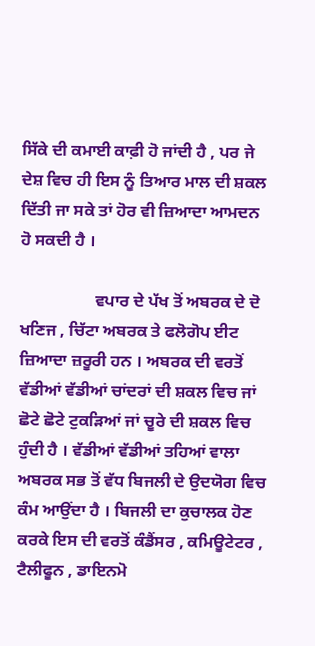ਸਿੱਕੇ ਦੀ ਕਮਾਈ ਕਾਫ਼ੀ ਹੋ ਜਾਂਦੀ ਹੈ , ਪਰ ਜੇ ਦੇਸ਼ ਵਿਚ ਹੀ ਇਸ ਨੂੰ ਤਿਆਰ ਮਾਲ ਦੀ ਸ਼ਕਲ ਦਿੱਤੀ ਜਾ ਸਕੇ ਤਾਂ ਹੋਰ ਵੀ ਜ਼ਿਆਦਾ ਆਮਦਨ ਹੋ ਸਕਦੀ ਹੈ ।

                  ਵਪਾਰ ਦੇ ਪੱਖ ਤੋਂ ਅਬਰਕ ਦੇ ਦੋ ਖਣਿਜ , ਚਿੱਟਾ ਅਬਰਕ ਤੇ ਫਲੋਗੋਪ ਈਟ ਜ਼ਿਆਦਾ ਜ਼ਰੂਰੀ ਹਨ । ਅਬਰਕ ਦੀ ਵਰਤੋਂ ਵੱਡੀਆਂ ਵੱਡੀਆਂ ਚਾਂਦਰਾਂ ਦੀ ਸ਼ਕਲ ਵਿਚ ਜਾਂ ਛੋਟੇ ਛੋਟੇ ਟੁਕੜਿਆਂ ਜਾਂ ਚੂਰੇ ਦੀ ਸ਼ਕਲ ਵਿਚ ਹੁੰਦੀ ਹੈ । ਵੱਡੀਆਂ ਵੱਡੀਆਂ ਤਹਿਆਂ ਵਾਲਾ ਅਬਰਕ ਸਭ ਤੋਂ ਵੱਧ ਬਿਜਲੀ ਦੇ ਉਦਯੋਗ ਵਿਚ ਕੰਮ ਆਉਂਦਾ ਹੈ । ਬਿਜਲੀ ਦਾ ਕੁਚਾਲਕ ਹੋਣ ਕਰਕੇ ਇਸ ਦੀ ਵਰਤੋਂ ਕੰਡੈਂਸਰ , ਕਮਿਊਟੇਟਰ , ਟੈਲੀਫੂਨ , ਡਾਇਨਮੋ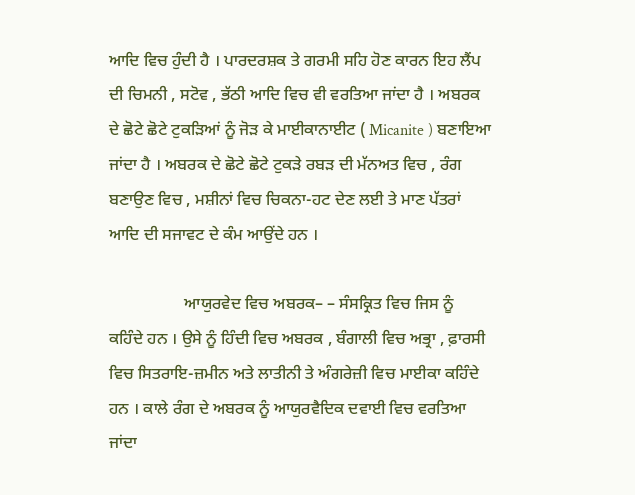ਆਦਿ ਵਿਚ ਹੁੰਦੀ ਹੈ । ਪਾਰਦਰਸ਼ਕ ਤੇ ਗਰਮੀ ਸਹਿ ਹੋਣ ਕਾਰਨ ਇਹ ਲੈਂਪ ਦੀ ਚਿਮਨੀ , ਸਟੋਵ , ਭੱਠੀ ਆਦਿ ਵਿਚ ਵੀ ਵਰਤਿਆ ਜਾਂਦਾ ਹੈ । ਅਬਰਕ ਦੇ ਛੋਟੇ ਛੋਟੇ ਟੁਕੜਿਆਂ ਨੂੰ ਜੋੜ ਕੇ ਮਾਈਕਾਨਾਈਟ ( Micanite ) ਬਣਾਇਆ ਜਾਂਦਾ ਹੈ । ਅਬਰਕ ਦੇ ਛੋਟੇ ਛੋਟੇ ਟੁਕੜੇ ਰਬੜ ਦੀ ਮੱਨਅਤ ਵਿਚ , ਰੰਗ ਬਣਾਉਣ ਵਿਚ , ਮਸ਼ੀਨਾਂ ਵਿਚ ਚਿਕਨਾ-ਹਟ ਦੇਣ ਲਈ ਤੇ ਮਾਣ ਪੱਤਰਾਂ ਆਦਿ ਦੀ ਸਜਾਵਟ ਦੇ ਕੰਮ ਆਉਂਦੇ ਹਨ ।

                  ਆਯੁਰਵੇਦ ਵਿਚ ਅਬਰਕ– – ਸੰਸਕ੍ਰਿਤ ਵਿਚ ਜਿਸ ਨੂੰ   ਕਹਿੰਦੇ ਹਨ । ਉਸੇ ਨੂੰ ਹਿੰਦੀ ਵਿਚ ਅਬਰਕ , ਬੰਗਾਲੀ ਵਿਚ ਅਭ੍ਰਾ , ਫ਼ਾਰਸੀ ਵਿਚ ਸਿਤਰਾਇ-ਜ਼ਮੀਨ ਅਤੇ ਲਾਤੀਨੀ ਤੇ ਅੰਗਰੇਜ਼ੀ ਵਿਚ ਮਾਈਕਾ ਕਹਿੰਦੇ ਹਨ । ਕਾਲੇ ਰੰਗ ਦੇ ਅਬਰਕ ਨੂੰ ਆਯੁਰਵੈਦਿਕ ਦਵਾਈ ਵਿਚ ਵਰਤਿਆ ਜਾਂਦਾ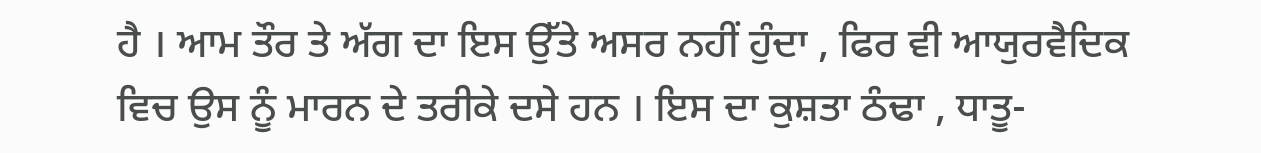ਹੈ । ਆਮ ਤੌਰ ਤੇ ਅੱਗ ਦਾ ਇਸ ਉੱਤੇ ਅਸਰ ਨਹੀਂ ਹੁੰਦਾ , ਫਿਰ ਵੀ ਆਯੁਰਵੈਦਿਕ ਵਿਚ ਉਸ ਨੂੰ ਮਾਰਨ ਦੇ ਤਰੀਕੇ ਦਸੇ ਹਨ । ਇਸ ਦਾ ਕੁਸ਼ਤਾ ਠੰਢਾ , ਧਾਤੂ-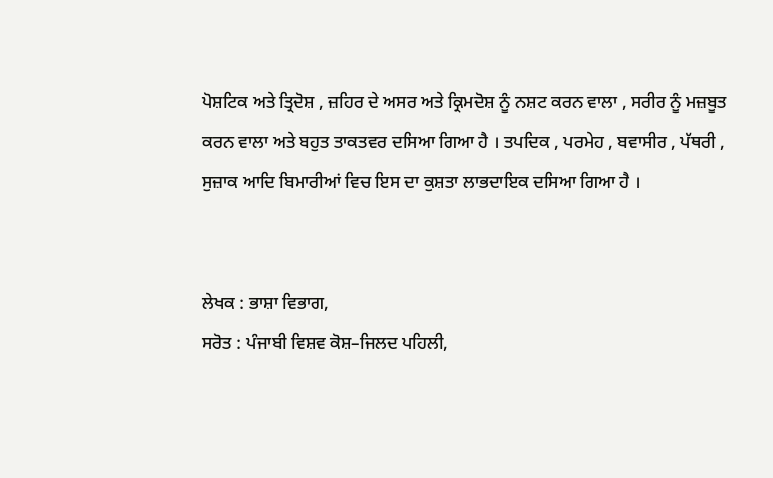ਪੋਸ਼ਟਿਕ ਅਤੇ ਤ੍ਰਿਦੋਸ਼ , ਜ਼ਹਿਰ ਦੇ ਅਸਰ ਅਤੇ ਕ੍ਰਿਮਦੋਸ਼ ਨੂੰ ਨਸ਼ਟ ਕਰਨ ਵਾਲਾ , ਸਰੀਰ ਨੂੰ ਮਜ਼ਬੂਤ ਕਰਨ ਵਾਲਾ ਅਤੇ ਬਹੁਤ ਤਾਕਤਵਰ ਦਸਿਆ ਗਿਆ ਹੈ । ਤਪਦਿਕ , ਪਰਮੇਹ , ਬਵਾਸੀਰ , ਪੱਥਰੀ , ਸੁਜ਼ਾਕ ਆਦਿ ਬਿਮਾਰੀਆਂ ਵਿਚ ਇਸ ਦਾ ਕੁਸ਼ਤਾ ਲਾਭਦਾਇਕ ਦਸਿਆ ਗਿਆ ਹੈ ।


ਲੇਖਕ : ਭਾਸ਼ਾ ਵਿਭਾਗ,
ਸਰੋਤ : ਪੰਜਾਬੀ ਵਿਸ਼ਵ ਕੋਸ਼–ਜਿਲਦ ਪਹਿਲੀ,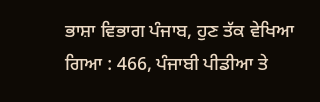ਭਾਸ਼ਾ ਵਿਭਾਗ ਪੰਜਾਬ, ਹੁਣ ਤੱਕ ਵੇਖਿਆ ਗਿਆ : 466, ਪੰਜਾਬੀ ਪੀਡੀਆ ਤੇ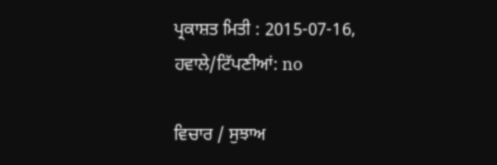ਪ੍ਰਕਾਸ਼ਤ ਮਿਤੀ : 2015-07-16, ਹਵਾਲੇ/ਟਿੱਪਣੀਆਂ: no

ਵਿਚਾਰ / ਸੁਝਾਅ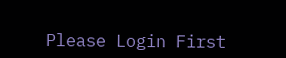Please Login First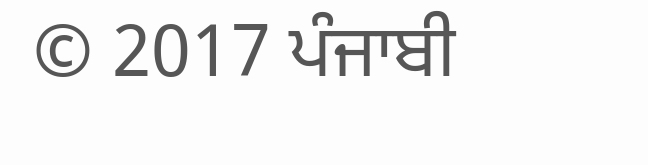© 2017 ਪੰਜਾਬੀ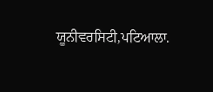ਯੂਨੀਵਰਸਿਟੀ,ਪਟਿਆਲਾ.